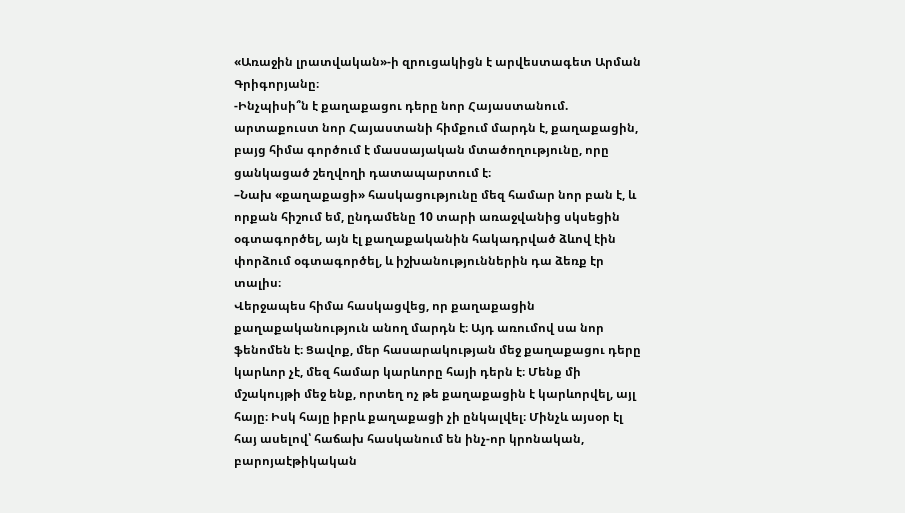«Առաջին լրատվական»-ի զրուցակիցն է արվեստագետ Արման Գրիգորյանը։
-Ինչպիսի՞ն է քաղաքացու դերը նոր Հայաստանում. արտաքուստ նոր Հայաստանի հիմքում մարդն է, քաղաքացին, բայց հիմա գործում է մասսայական մտածողությունը, որը ցանկացած շեղվողի դատապարտում է։
–Նախ «քաղաքացի» հասկացությունը մեզ համար նոր բան է, և որքան հիշում եմ, ընդամենը 10 տարի առաջվանից սկսեցին օգտագործել, այն էլ քաղաքականին հակադրված ձևով էին փորձում օգտագործել, և իշխանություններին դա ձեռք էր տալիս։
Վերջապես հիմա հասկացվեց, որ քաղաքացին քաղաքականություն անող մարդն է։ Այդ առումով սա նոր ֆենոմեն է։ Ցավոք, մեր հասարակության մեջ քաղաքացու դերը կարևոր չէ, մեզ համար կարևորը հայի դերն է։ Մենք մի մշակույթի մեջ ենք, որտեղ ոչ թե քաղաքացին է կարևորվել, այլ հայը։ Իսկ հայը իբրև քաղաքացի չի ընկալվել։ Մինչև այսօր էլ հայ ասելով՝ հաճախ հասկանում են ինչ-որ կրոնական, բարոյաէթիկական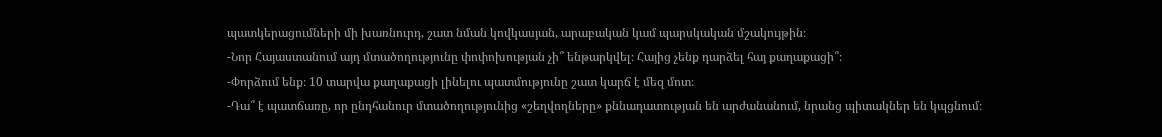պատկերացումների մի խառնուրդ, շատ նման կովկասյան, արաբական կամ պարսկական մշակույթին։
-Նոր Հայաստանում այդ մտածողությունը փոփոխության չի՞ ենթարկվել։ Հայից չենք դարձել հայ քաղաքացի՞։
-Փորձում ենք։ 10 տարվա քաղաքացի լինելու պատմությունը շատ կարճ է մեզ մոտ։
-Դա՞ է պատճառը, որ ընդհանուր մտածողությունից «շեղվողները» քննադատության են արժանանում, նրանց պիտակներ են կպցնում։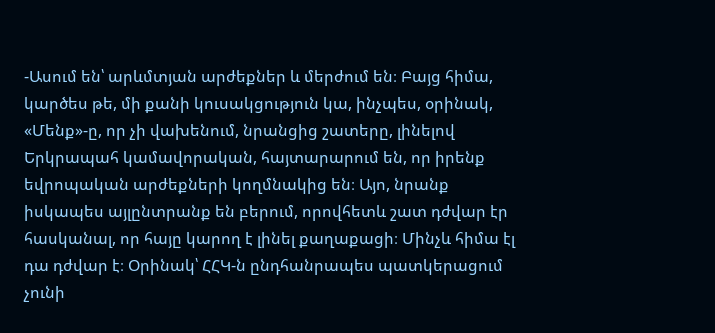-Ասում են՝ արևմտյան արժեքներ և մերժում են։ Բայց հիմա, կարծես թե, մի քանի կուսակցություն կա, ինչպես, օրինակ, «Մենք»-ը, որ չի վախենում, նրանցից շատերը, լինելով Երկրապահ կամավորական, հայտարարում են, որ իրենք եվրոպական արժեքների կողմնակից են։ Այո, նրանք իսկապես այլընտրանք են բերում, որովհետև շատ դժվար էր հասկանալ, որ հայը կարող է լինել քաղաքացի։ Մինչև հիմա էլ դա դժվար է։ Օրինակ՝ ՀՀԿ-ն ընդհանրապես պատկերացում չունի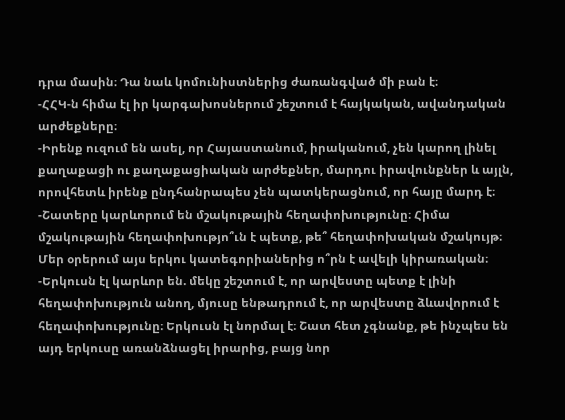դրա մասին։ Դա նաև կոմունիստներից ժառանգված մի բան է։
-ՀՀԿ-ն հիմա էլ իր կարգախոսներում շեշտում է հայկական, ավանդական արժեքները։
-Իրենք ուզում են ասել, որ Հայաստանում, իրականում, չեն կարող լինել քաղաքացի ու քաղաքացիական արժեքներ, մարդու իրավունքներ և այլն, որովհետև իրենք ընդհանրապես չեն պատկերացնում, որ հայը մարդ է։
-Շատերը կարևորում են մշակութային հեղափոխությունը։ Հիմա մշակութային հեղափոխությո՞ւն է պետք, թե՞ հեղափոխական մշակույթ։ Մեր օրերում այս երկու կատեգորիաներից ո՞րն է ավելի կիրառական։
-Երկուսն էլ կարևոր են. մեկը շեշտում է, որ արվեստը պետք է լինի հեղափոխություն անող, մյուսը ենթադրում է, որ արվեստը ձևավորում է հեղափոխությունը։ Երկուսն էլ նորմալ է։ Շատ հետ չգնանք, թե ինչպես են այդ երկուսը առանձնացել իրարից, բայց նոր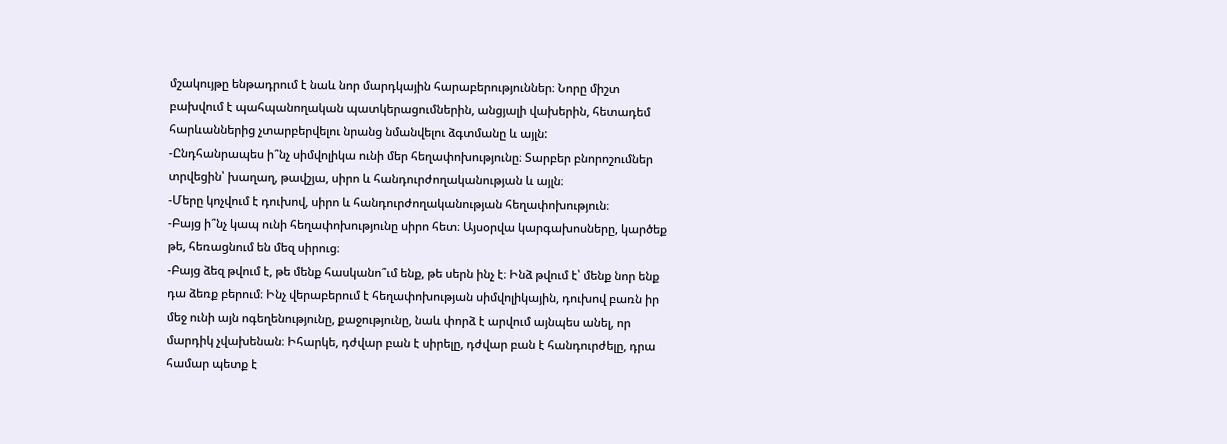մշակույթը ենթադրում է նաև նոր մարդկային հարաբերություններ։ Նորը միշտ բախվում է պահպանողական պատկերացումներին, անցյալի վախերին, հետադեմ հարևաններից չտարբերվելու նրանց նմանվելու ձգտմանը և այլն:
-Ընդհանրապես ի՞նչ սիմվոլիկա ունի մեր հեղափոխությունը։ Տարբեր բնորոշումներ տրվեցին՝ խաղաղ, թավշյա, սիրո և հանդուրժողականության և այլն։
-Մերը կոչվում է դուխով, սիրո և հանդուրժողականության հեղափոխություն։
-Բայց ի՞նչ կապ ունի հեղափոխությունը սիրո հետ։ Այսօրվա կարգախոսները, կարծեք թե, հեռացնում են մեզ սիրուց։
-Բայց ձեզ թվում է, թե մենք հասկանո՞ւմ ենք, թե սերն ինչ է։ Ինձ թվում է՝ մենք նոր ենք դա ձեռք բերում։ Ինչ վերաբերում է հեղափոխության սիմվոլիկային, դուխով բառն իր մեջ ունի այն ոգեղենությունը, քաջությունը, նաև փորձ է արվում այնպես անել, որ մարդիկ չվախենան։ Իհարկե, դժվար բան է սիրելը, դժվար բան է հանդուրժելը, դրա համար պետք է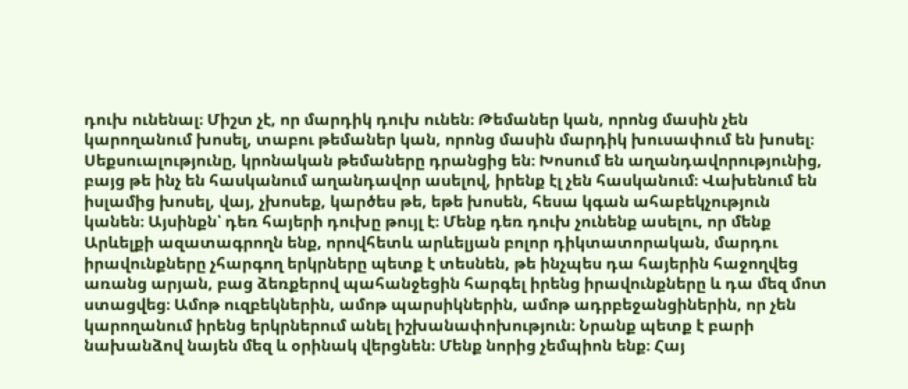դուխ ունենալ։ Միշտ չէ, որ մարդիկ դուխ ունեն։ Թեմաներ կան, որոնց մասին չեն կարողանում խոսել, տաբու թեմաներ կան, որոնց մասին մարդիկ խուսափում են խոսել։ Սեքսուալությունը, կրոնական թեմաները դրանցից են։ Խոսում են աղանդավորությունից, բայց թե ինչ են հասկանում աղանդավոր ասելով, իրենք էլ չեն հասկանում։ Վախենում են իսլամից խոսել, վայ, չխոսեք, կարծես թե, եթե խոսեն, հեսա կգան ահաբեկչություն կանեն։ Այսինքն՝ դեռ հայերի դուխը թույլ է։ Մենք դեռ դուխ չունենք ասելու, որ մենք Արևելքի ազատագրողն ենք, որովհետև արևելյան բոլոր դիկտատորական, մարդու իրավունքները չհարգող երկրները պետք է տեսնեն, թե ինչպես դա հայերին հաջողվեց առանց արյան, բաց ձեռքերով պահանջեցին հարգել իրենց իրավունքները և դա մեզ մոտ ստացվեց։ Ամոթ ուզբեկներին, ամոթ պարսիկներին, ամոթ ադրբեջանցիներին, որ չեն կարողանում իրենց երկրներում անել իշխանափոխություն։ Նրանք պետք է բարի նախանձով նայեն մեզ և օրինակ վերցնեն։ Մենք նորից չեմպիոն ենք։ Հայ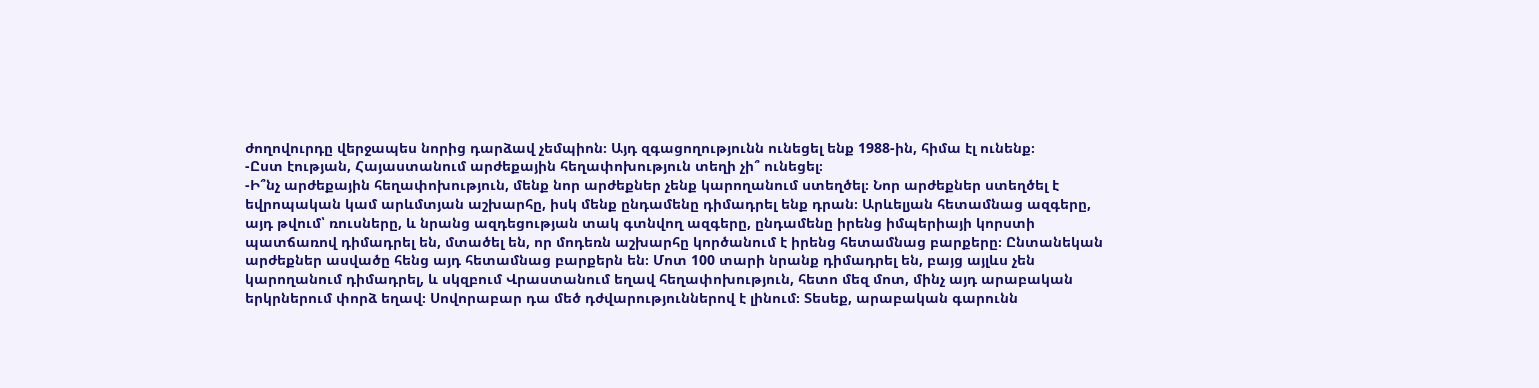ժողովուրդը վերջապես նորից դարձավ չեմպիոն։ Այդ զգացողությունն ունեցել ենք 1988-ին, հիմա էլ ունենք։
-Ըստ էության, Հայաստանում արժեքային հեղափոխություն տեղի չի՞ ունեցել։
-Ի՞նչ արժեքային հեղափոխություն, մենք նոր արժեքներ չենք կարողանում ստեղծել։ Նոր արժեքներ ստեղծել է եվրոպական կամ արևմտյան աշխարհը, իսկ մենք ընդամենը դիմադրել ենք դրան։ Արևելյան հետամնաց ազգերը, այդ թվում՝ ռուսները, և նրանց ազդեցության տակ գտնվող ազգերը, ընդամենը իրենց իմպերիայի կորստի պատճառով դիմադրել են, մտածել են, որ մոդեռն աշխարհը կործանում է իրենց հետամնաց բարքերը։ Ընտանեկան արժեքներ ասվածը հենց այդ հետամնաց բարքերն են։ Մոտ 100 տարի նրանք դիմադրել են, բայց այլևս չեն կարողանում դիմադրել, և սկզբում Վրաստանում եղավ հեղափոխություն, հետո մեզ մոտ, մինչ այդ արաբական երկրներում փորձ եղավ։ Սովորաբար դա մեծ դժվարություններով է լինում։ Տեսեք, արաբական գարունն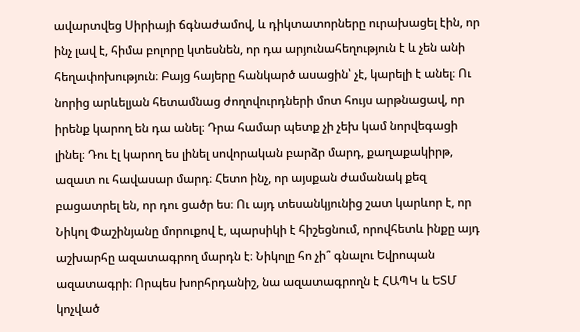ավարտվեց Սիրիայի ճգնաժամով, և դիկտատորները ուրախացել էին, որ ինչ լավ է, հիմա բոլորը կտեսնեն, որ դա արյունահեղություն է և չեն անի հեղափոխություն։ Բայց հայերը հանկարծ ասացին՝ չէ, կարելի է անել։ Ու նորից արևելյան հետամնաց ժողովուրդների մոտ հույս արթնացավ, որ իրենք կարող են դա անել։ Դրա համար պետք չի չեխ կամ նորվեգացի լինել։ Դու էլ կարող ես լինել սովորական բարձր մարդ, քաղաքակիրթ, ազատ ու հավասար մարդ։ Հետո ինչ, որ այսքան ժամանակ քեզ բացատրել են, որ դու ցածր ես։ Ու այդ տեսանկյունից շատ կարևոր է, որ Նիկոլ Փաշինյանը մորուքով է, պարսիկի է հիշեցնում, որովհետև ինքը այդ աշխարհը ազատագրող մարդն է։ Նիկոլը հո չի՞ գնալու Եվրոպան ազատագրի։ Որպես խորհրդանիշ, նա ազատագրողն է ՀԱՊԿ և ԵՏՄ կոչված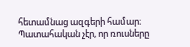հետամնաց ազգերի համար։ Պատահական չէր, որ ռուսները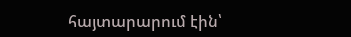հայտարարում էին՝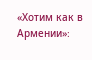«Хотим как в Армении»։